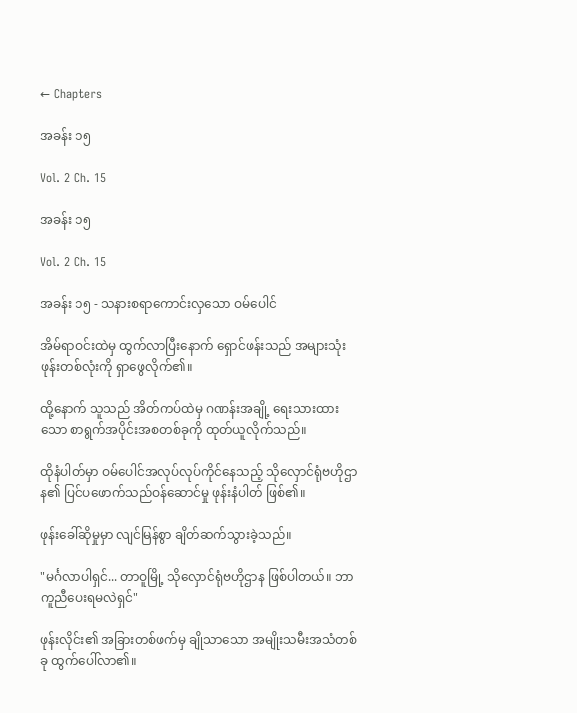← Chapters

အခန်း ၁၅

Vol. 2 Ch. 15

အခန်း ၁၅

Vol. 2 Ch. 15

အခန်း ၁၅ - သနားစရာကောင်းလှသော ဝမ်ပေါင်

အိမ်ရာဝင်းထဲမှ ထွက်လာပြီးနောက် ရှောင်ဖန်းသည် အများသုံးဖုန်းတစ်လုံးကို ရှာဖွေလိုက်၏။

ထို့နောက် သူသည် အိတ်ကပ်ထဲမှ ဂဏန်းအချို့ ရေးသားထားသော စာရွက်အပိုင်းအစတစ်ခုကို ထုတ်ယူလိုက်သည်။

ထိုနံပါတ်မှာ ဝမ်ပေါင်အလုပ်လုပ်ကိုင်နေသည့် သိုလှောင်ရုံဗဟိုဌာန၏ ပြင်ပဖောက်သည်ဝန်ဆောင်မှု ဖုန်းနံပါတ် ဖြစ်၏။

ဖုန်းခေါ်ဆိုမှုမှာ လျင်မြန်စွာ ချိတ်ဆက်သွားခဲ့သည်။

"မင်္ဂလာပါရှင်... တာဝူမြို့ သိုလှောင်ရုံဗဟိုဌာန ဖြစ်ပါတယ်။ ဘာကူညီပေးရမလဲရှင်"

ဖုန်းလိုင်း၏ အခြားတစ်ဖက်မှ ချိုသာသော အမျိုးသမီးအသံတစ်ခု ထွက်ပေါ်လာ၏။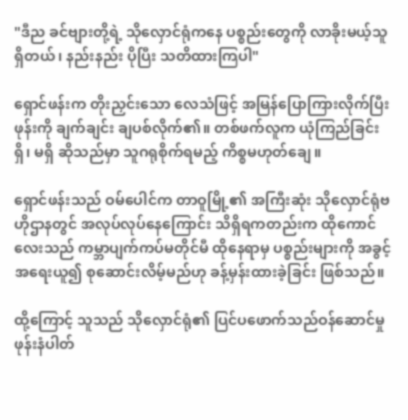"ဒီည ခင်ဗျားတို့ရဲ့ သိုလှောင်ရုံကနေ ပစ္စည်းတွေကို လာခိုးမယ့်သူ ရှိတယ်၊ နည်းနည်း ပိုပြီး သတိထားကြပါ"

ရှောင်ဖန်းက တိုးညှင်းသော လေသံဖြင့် အမြန်ပြောကြားလိုက်ပြီးဖုန်းကို ချက်ချင်း ချပစ်လိုက်၏။ တစ်ဖက်လူက ယုံကြည်ခြင်း ရှိ၊ မရှိ ဆိုသည်မှာ သူဂရုစိုက်ရမည့် ကိစ္စမဟုတ်ချေ။

ရှောင်ဖန်းသည် ဝမ်ပေါင်က တာဝူမြို့၏ အကြီးဆုံး သိုလှောင်ရုံဗဟိုဌာနတွင် အလုပ်လုပ်နေကြောင်း သိရှိရကတည်းက ထိုကောင်လေးသည် ကမ္ဘာပျက်ကပ်မတိုင်မီ ထိုနေရာမှ ပစ္စည်းများကို အခွင့်အရေးယူ၍ စုဆောင်းလိမ့်မည်ဟု ခန့်မှန်းထားခဲ့ခြင်း ဖြစ်သည်။

ထို့ကြောင့် သူသည် သိုလှောင်ရုံ၏ ပြင်ပဖောက်သည်ဝန်ဆောင်မှု ဖုန်းနံပါတ်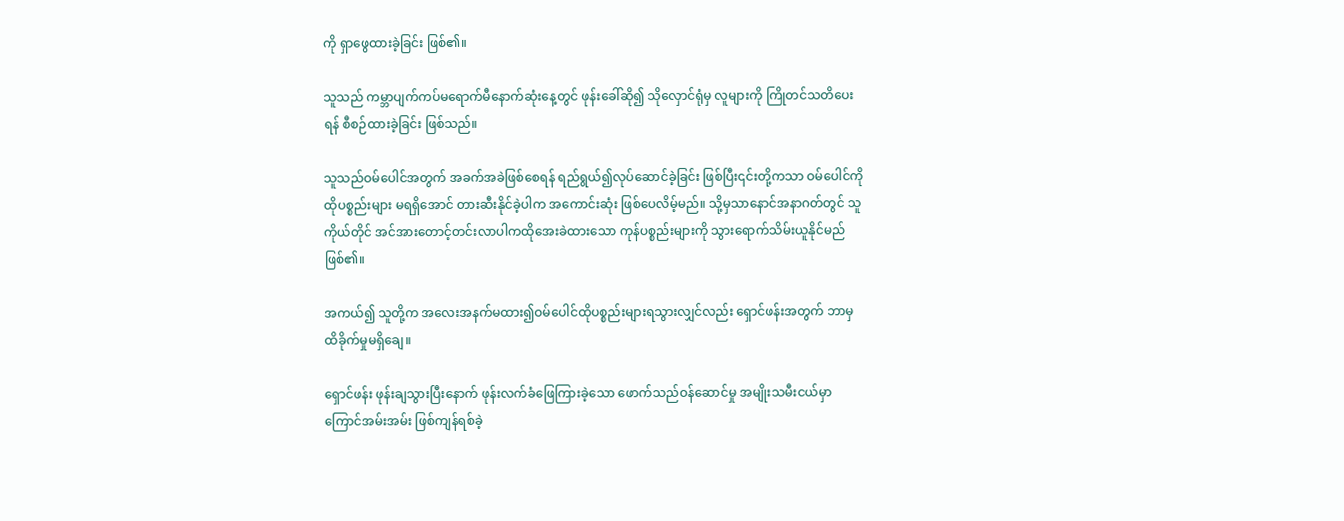ကို ရှာဖွေထားခဲ့ခြင်း ဖြစ်၏။

သူသည် ကမ္ဘာပျက်ကပ်မရောက်မီနောက်ဆုံးနေ့တွင် ဖုန်းခေါ်ဆို၍ သိုလှောင်ရုံမှ လူများကို ကြိုတင်သတိပေးရန် စီစဉ်ထားခဲ့ခြင်း ဖြစ်သည်။

သူသည်ဝမ်‌ပေါင်အတွက် အခက်အခဲဖြစ်စေရန် ရည်ရွယ်၍လုပ်ဆောင်ခဲ့ခြင်း ဖြစ်ပြီး၎င်းတို့ကသာ ဝမ်ပေါင်ကို ထိုပစ္စည်းများ မရရှိအောင် တားဆီးနိုင်ခဲ့ပါက အကောင်းဆုံး ဖြစ်ပေလိမ့်မည်။ သို့မှသာနောင်အနာဂတ်တွင် သူကိုယ်တိုင် အင်အားတောင့်တင်းလာပါကထိုအေးခဲထားသော ကုန်ပစ္စည်းများကို သွားရောက်သိမ်းယူနိုင်မည် ဖြစ်၏။

အကယ်၍ သူတို့က အလေးအနက်မထား၍ဝမ်ပေါင်ထိုပစ္စည်းများရသွားလျှင်လည်း‌ ရှောင်ဖန်းအတွက် ဘာမှ ထိခိုက်မှုမရှိချေ။

ရှောင်ဖန်း ဖုန်းချသွားပြီးနောက် ဖုန်းလက်ခံဖြေကြားခဲ့သော ဖောက်သည်ဝန်ဆောင်မှု အမျိုးသမီးငယ်မှာ ကြောင်အမ်းအမ်း ဖြစ်ကျန်ရစ်ခဲ့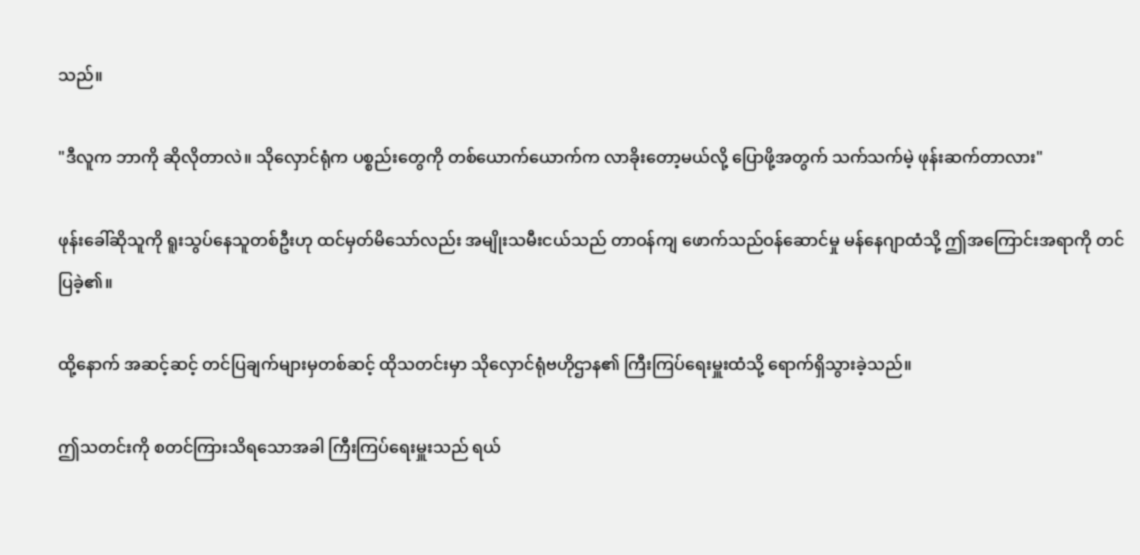သည်။

"ဒီလူက ဘာကို ဆိုလိုတာလဲ။ သိုလှောင်ရုံက ပစ္စည်းတွေကို တစ်ယောက်ယောက်က လာခိုးတော့မယ်လို့ ပြောဖို့အတွက် သက်သက်မဲ့ ဖုန်းဆက်တာလား"

ဖုန်းခေါ်ဆိုသူကို ရူးသွပ်နေသူတစ်ဦးဟု ထင်မှတ်မိသော်လည်း အမျိုးသမီးငယ်သည် တာဝန်ကျ ဖောက်သည်ဝန်ဆောင်မှု မန်နေဂျာထံသို့ ဤအကြောင်းအရာကို တင်ပြခဲ့၏။

ထို့နောက် အဆင့်ဆင့် တင်ပြချက်များမှတစ်ဆင့် ထိုသတင်းမှာ သိုလှောင်ရုံဗဟိုဌာန၏ ကြီးကြပ်ရေးမှူးထံသို့ ရောက်ရှိသွားခဲ့သည်။

ဤသတင်းကို စတင်ကြားသိရသောအခါ ကြီးကြပ်ရေးမှူးသည် ရယ်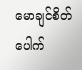မောချင်စိတ် ပေါက်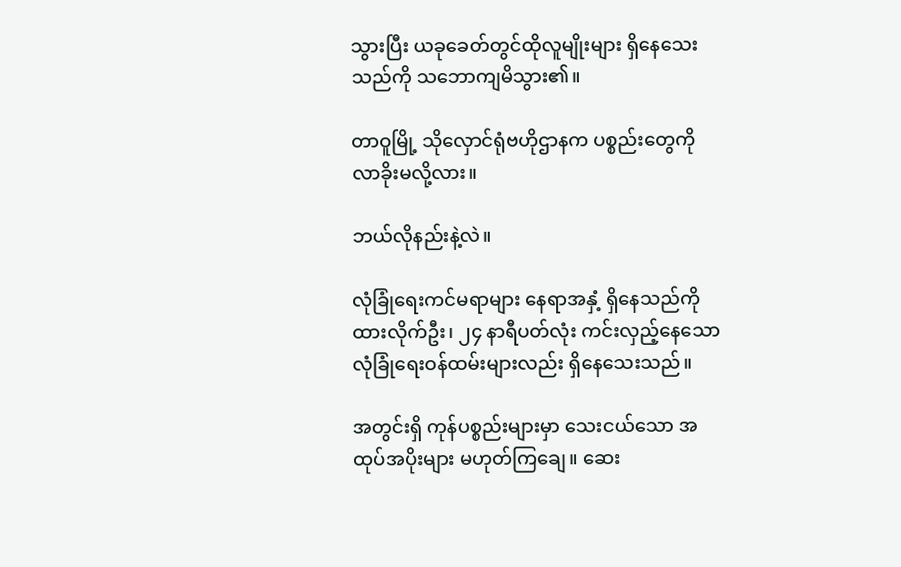သွားပြီး ယခုခေတ်တွင်ထိုလူမျိုးများ ရှိနေသေးသည်ကို သဘောကျမိသွား၏။

တာဝူမြို့ သိုလှောင်ရုံဗဟိုဌာနက ပစ္စည်းတွေကို လာခိုးမလို့လား။

ဘယ်လိုနည်းနဲ့လဲ။

လုံခြုံရေးကင်မရာများ နေရာအနှံ့ ရှိနေသည်ကို ထားလိုက်ဦး၊ ၂၄ နာရီပတ်လုံး ကင်းလှည့်နေသော လုံခြုံရေးဝန်ထမ်းများလည်း ရှိနေသေးသည်။

အတွင်းရှိ ကုန်ပစ္စည်းများမှာ သေးငယ်သော အထုပ်အပိုးများ မဟုတ်ကြချေ။ ဆေး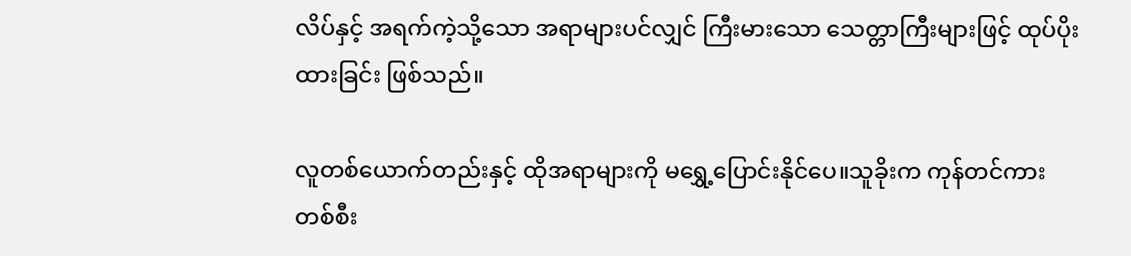လိပ်နှင့် အရက်ကဲ့သို့သော အရာများပင်လျှင် ကြီးမားသော သေတ္တာကြီးများဖြင့် ထုပ်ပိုးထားခြင်း ဖြစ်သည်။

လူတစ်ယောက်တည်းနှင့် ထိုအရာများကို မရွှေ့ပြောင်းနိုင်ပေ။သူခိုးက ကုန်တင်ကားတစ်စီး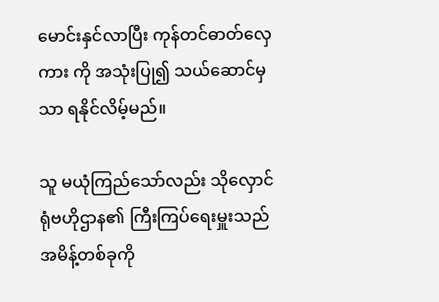မောင်းနှင်လာပြီး ကုန်တင်ဓာတ်လှေကား ကို အသုံးပြု၍ သယ်ဆောင်မှသာ ရနိုင်လိမ့်မည်။

သူ မယုံကြည်သော်လည်း သိုလှောင်ရုံဗဟိုဌာန၏ ကြီးကြပ်ရေးမှူးသည် အမိန့်တစ်ခုကို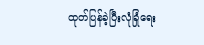ထုတ်ပြန်ခဲ့ပြီးလုံခြုံရေး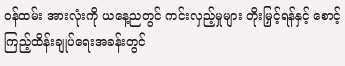ဝန်ထမ်း အားလုံးကို ယနေ့ညတွင် ကင်းလှည့်မှုများ တိုးမြှင့်ရန်နှင့် စောင့်ကြည့်ထိန်းချုပ်ရေးအခန်းတွင်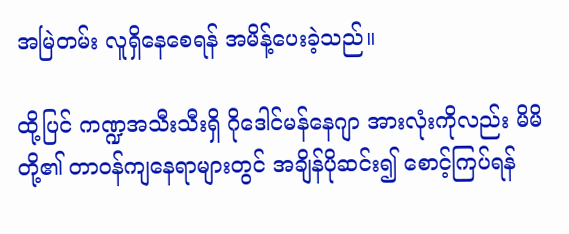အမြဲတမ်း လူရှိနေစေရန် အမိန့်ပေးခဲ့သည်။

ထို့ပြင် ကဏ္ဍအသီးသီးရှိ ဂိုဒေါင်မန်နေဂျာ အားလုံးကိုလည်း မိမိတို့၏ တာဝန်ကျနေရာများတွင် အချိန်ပိုဆင်း၍ စောင့်ကြပ်ရန်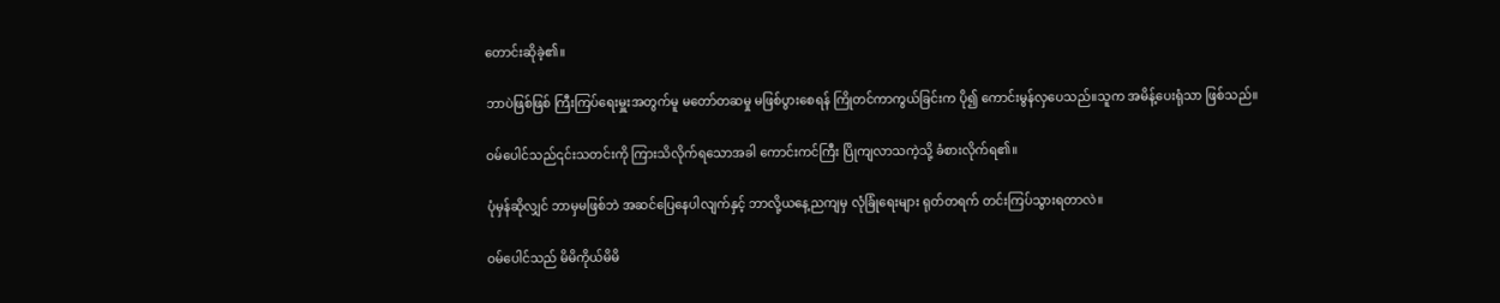တောင်းဆိုခဲ့၏။

ဘာပဲဖြစ်ဖြစ် ကြီးကြပ်ရေးမှူးအတွက်မူ မတော်တဆမှု မဖြစ်ပွားစေရန် ကြိုတင်ကာကွယ်ခြင်းက ပို၍ ကောင်းမွန်လှပေသည်။သူက အမိန့်ပေးရုံသာ ဖြစ်သည်။

ဝမ်ပေါင်သည်၎င်းသတင်းကို ကြားသိလိုက်ရသောအခါ ကောင်းကင်ကြီး ပြိုကျလာသကဲ့သို့ ခံစားလိုက်ရ၏။

ပုံမှန်ဆိုလျှင် ဘာမှမဖြစ်ဘဲ အဆင်ပြေနေပါလျက်နှင့် ဘာလို့ယနေ့ညကျမှ လုံခြုံရေးများ ရုတ်တရက် တင်းကြပ်သွားရတာလဲ။

ဝမ်ပေါင်သည် မိမိကိုယ်မိမိ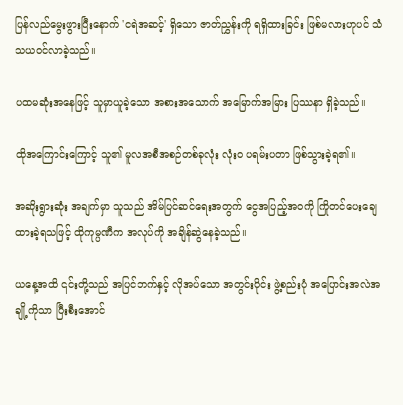ပြန်လည်မွေးဖွားပြီးနောက် 'ငရဲအဆင့်' ရှိသော ဇာတ်ညွှန်းကို ရရှိထားခြင်း ဖြစ်မလားဟုပင် သံသယဝင်လာခဲ့သည်။

ပထမဆုံးအနေဖြင့် သူမှာယူခဲ့သော အစားအသောက် အမြောက်အမြား ပြဿနာ ရှိခဲ့သည်။

ထိုအကြောင်းကြောင့် သူ၏ မူလအစီအစဉ်တစ်ခုလုံး လုံးဝ ပရမ်းပတာ ဖြစ်သွားခဲ့ရ၏။

အဆိုးရွားဆုံး အချက်မှာ သူသည် အိမ်ပြင်ဆင်ရေးအတွက် ငွေအပြည့်အဝကို ကြိုတင်ပေးချေထားခဲ့ရသဖြင့် ထိုကုမ္ပဏီက အလုပ်ကို အချိန်ဆွဲနေခဲ့သည်။

ယနေ့အထိ ၎င်းတို့သည် အပြင်ဘက်နှင့် လိုအပ်သော အတွင်းပိုင်း ဖွဲ့စည်းပုံ အပြောင်းအလဲအချို့ကိုသာ ပြီးစီးအောင်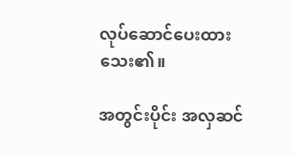လုပ်ဆောင်ပေးထားသေး၏။

အတွင်းပိုင်း အလှဆင်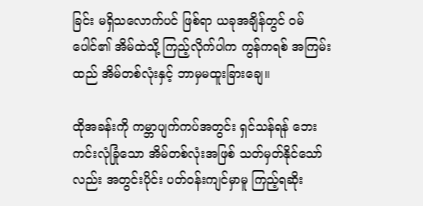ခြင်း မရှိသလောက်ပင် ဖြစ်ရာ ယခုအချိန်တွင် ဝမ်ပေါင်၏ အိမ်ထဲသို့ ကြည့်လိုက်ပါက ကွန်ကရစ် အကြမ်းထည် အိမ်တစ်လုံးနှင့် ဘာမှမထူးခြားချေ။

ထိုအခန်းကို ကမ္ဘာပျက်ကပ်အတွင်း ရှင်သန်ရန် ဘေးကင်းလုံခြုံသော အိမ်တစ်လုံးအဖြစ် သတ်မှတ်နိုင်သော်လည်း အတွင်းပိုင်း ပတ်ဝန်းကျင်မှာမူ ကြည့်ရဆိုး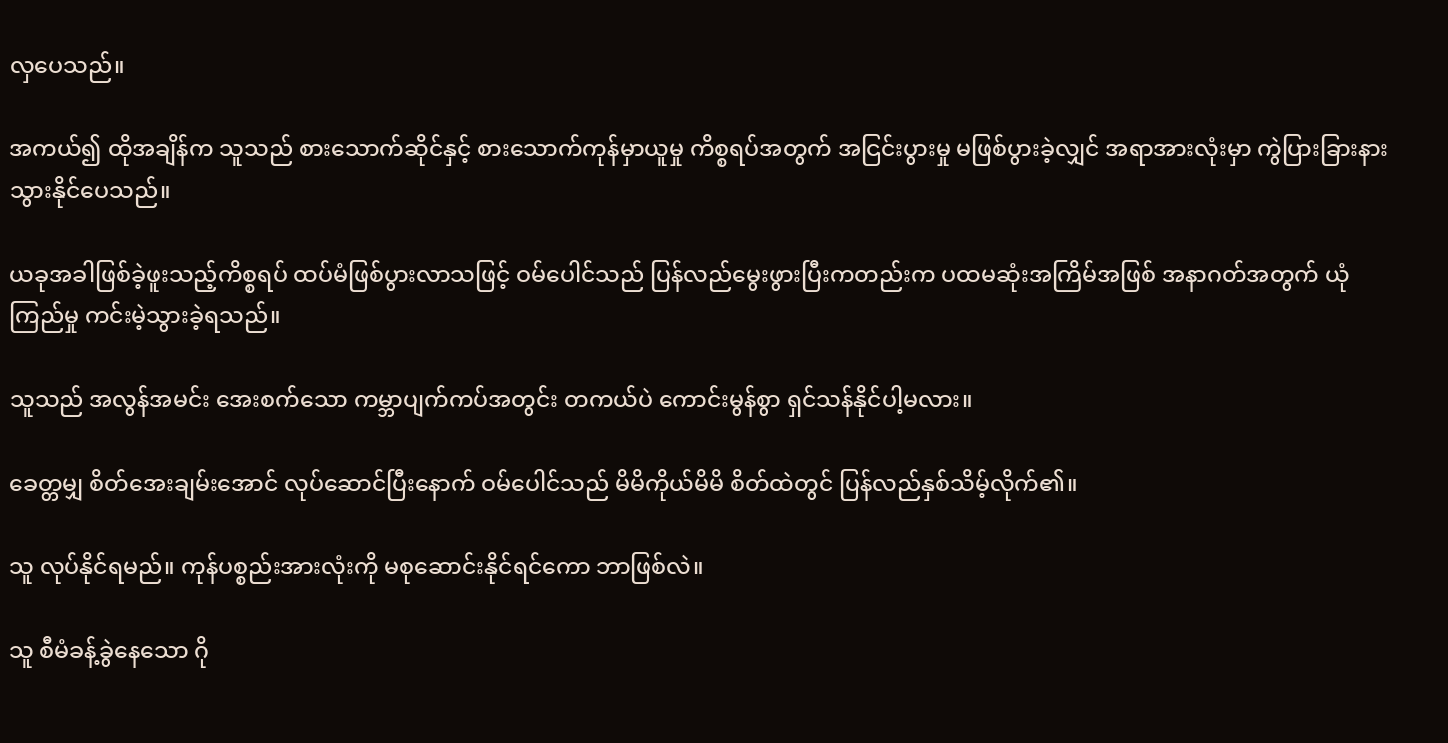လှပေသည်။

အကယ်၍ ထိုအချိန်က သူသည် စားသောက်ဆိုင်နှင့် စားသောက်ကုန်မှာယူမှု ကိစ္စရပ်အတွက် အငြင်းပွားမှု မဖြစ်ပွားခဲ့လျှင် အရာအားလုံးမှာ ကွဲပြားခြားနားသွားနိုင်ပေသည်။

ယခုအခါဖြစ်ခဲ့ဖူးသည့်ကိစ္စရပ် ထပ်မံဖြစ်ပွားလာသဖြင့် ဝမ်ပေါင်သည် ပြန်လည်မွေးဖွားပြီးကတည်းက ပထမဆုံးအကြိမ်အဖြစ် အနာဂတ်အတွက် ယုံကြည်မှု ကင်းမဲ့သွားခဲ့ရသည်။

သူသည် အလွန်အမင်း အေးစက်သော ကမ္ဘာပျက်ကပ်အတွင်း တကယ်ပဲ ကောင်းမွန်စွာ ရှင်သန်နိုင်ပါ့မလား။

ခေတ္တမျှ စိတ်အေးချမ်းအောင် လုပ်ဆောင်ပြီးနောက် ဝမ်ပေါင်သည် မိမိကိုယ်မိမိ စိတ်ထဲတွင် ပြန်လည်နှစ်သိမ့်လိုက်၏။

သူ လုပ်နိုင်ရမည်။ ကုန်ပစ္စည်းအားလုံးကို မစုဆောင်းနိုင်ရင်ကော ဘာဖြစ်လဲ။

သူ စီမံခန့်ခွဲနေသော ဂို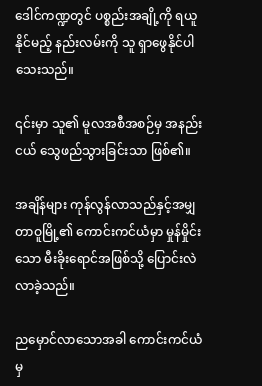ဒေါင်ကဏ္ဍတွင် ပစ္စည်းအချို့ကို ရယူနိုင်မည့် နည်းလမ်းကို သူ ရှာဖွေနိုင်ပါသေးသည်။

၎င်းမှာ သူ၏ မူလအစီအစဉ်မှ အနည်းငယ် သွေဖည်သွားခြင်းသာ ဖြစ်၏။

အချိန်များ ကုန်လွန်လာသည်နှင့်အမျှ တာဝူမြို့၏ ကောင်းကင်ယံမှာ မှုန်မှိုင်းသော မီးခိုးရောင်အဖြစ်သို့ ပြောင်းလဲလာခဲ့သည်။

ညမှောင်လာသောအခါ ကောင်းကင်ယံမှ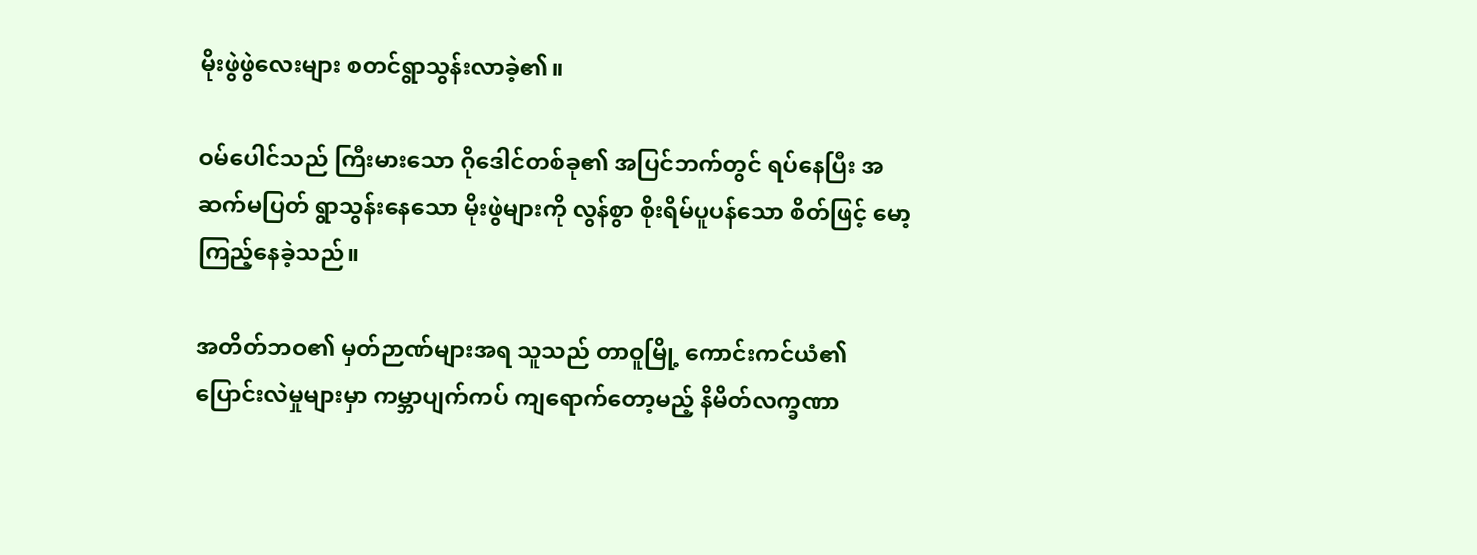မိုးဖွဲဖွဲလေးများ စတင်ရွာသွန်းလာခဲ့၏။

ဝမ်ပေါင်သည် ကြီးမားသော ဂိုဒေါင်တစ်ခု၏ အပြင်ဘက်တွင် ရပ်နေပြီး အဆက်မပြတ် ရွာသွန်းနေသော မိုးဖွဲများကို လွန်စွာ စိုးရိမ်ပူပန်သော စိတ်ဖြင့် မော့ကြည့်နေခဲ့သည်။

အတိတ်ဘဝ၏ မှတ်ဉာဏ်များအရ သူသည် တာဝူမြို့ ကောင်းကင်ယံ၏ ပြောင်းလဲမှုများမှာ ကမ္ဘာပျက်ကပ် ကျရောက်တော့မည့် နိမိတ်လက္ခဏာ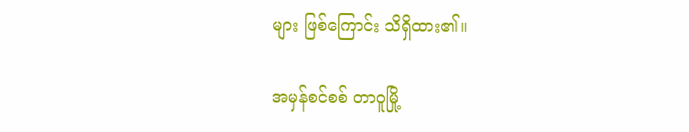များ ဖြစ်ကြောင်း သိရှိထား၏။

အမှန်စင်စစ် တာဝူမြို့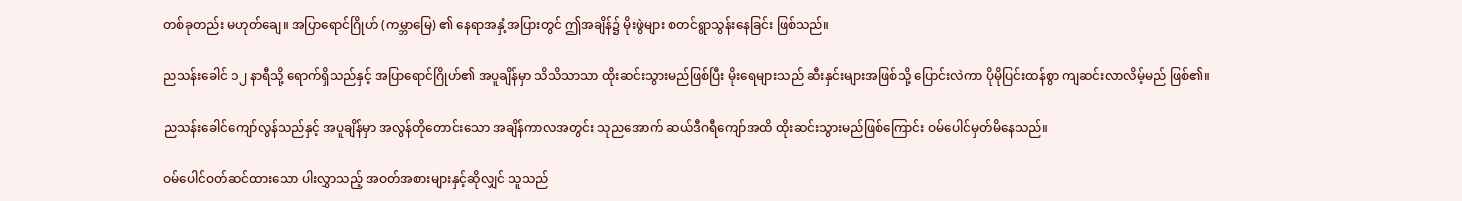တစ်ခုတည်း မဟုတ်ချေ။ အပြာရောင်ဂြိုဟ် (ကမ္ဘာမြေ) ၏ နေရာအနှံ့အပြားတွင် ဤအချိန်၌ မိုးဖွဲများ စတင်ရွာသွန်းနေခြင်း ဖြစ်သည်။

ညသန်းခေါင် ၁၂ နာရီသို့ ရောက်ရှိသည်နှင့် အပြာရောင်ဂြိုဟ်၏ အပူချိန်မှာ သိသိသာသာ ထိုးဆင်းသွားမည်ဖြစ်ပြီး မိုးရေများသည် ဆီးနှင်းများအဖြစ်သို့ ပြောင်းလဲကာ ပိုမိုပြင်းထန်စွာ ကျဆင်းလာလိမ့်မည် ဖြစ်၏။

ညသန်းခေါင်ကျော်လွန်သည်နှင့် အပူချိန်မှာ အလွန်တိုတောင်းသော အချိန်ကာလအတွင်း သုညအောက် ဆယ်ဒီဂရီကျော်အထိ ထိုးဆင်းသွားမည်ဖြစ်ကြောင်း ဝမ်ပေါင်မှတ်မိနေသည်။

ဝမ်ပေါင်ဝတ်ဆင်ထားသော ပါးလွှာသည့် အဝတ်အစားများနှင့်ဆိုလျှင် သူသည်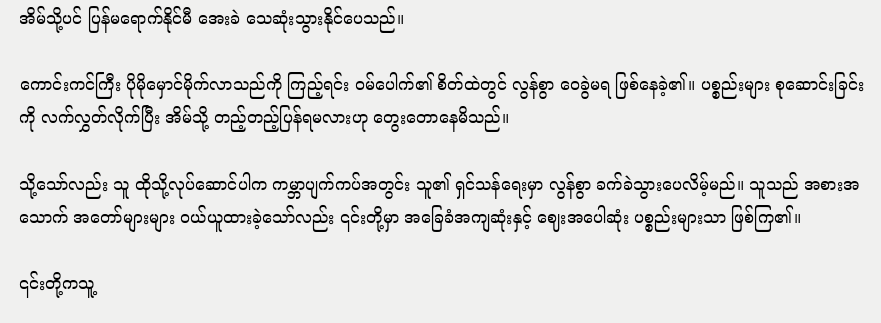အိမ်သို့ပင် ပြန်မရောက်နိုင်မီ အေးခဲ သေဆုံးသွားနိုင်ပေသည်။

ကောင်းကင်ကြီး ပိုမိုမှောင်မိုက်လာသည်ကို ကြည့်ရင်း ဝမ်ပေါက်၏ စိတ်ထဲတွင် လွန်စွာ ဝေခွဲမရ ဖြစ်နေခဲ့၏။ ပစ္စည်းများ စုဆောင်းခြင်းကို လက်လွှတ်လိုက်ပြီး အိမ်သို့ တည့်တည့်ပြန်ရမလားဟု တွေးတောနေမိသည်။

သို့သော်လည်း သူ ထိုသို့လုပ်ဆောင်ပါက ကမ္ဘာပျက်ကပ်အတွင်း သူ၏ ရှင်သန်ရေးမှာ လွန်စွာ ခက်ခဲသွားပေလိမ့်မည်။ သူသည် အစားအသောက် အတော်များများ ဝယ်ယူထားခဲ့သော်လည်း ၎င်းတို့မှာ အခြေခံအကျဆုံးနှင့် ဈေးအပေါဆုံး ပစ္စည်းများသာ ဖြစ်ကြ၏။

၎င်းတို့ကသူ့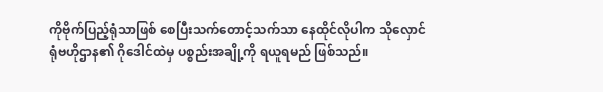ကိုဗိုက်ပြည့်ရုံသာဖြစ်‌ စေပြီးသက်တောင့်သက်သာ နေထိုင်လိုပါက သိုလှောင်ရုံဗဟိုဌာန၏ ဂိုဒေါင်ထဲမှ ပစ္စည်းအချို့ကို ရယူရမည် ဖြစ်သည်။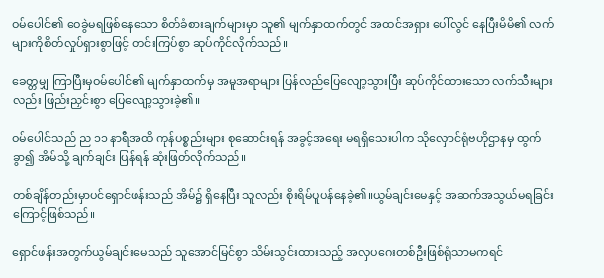ဝမ်ပေါင်၏ ဝေခွဲမရဖြစ်နေသော စိတ်ခံစားချက်များမှာ သူ၏ မျက်နှာထက်တွင် အထင်အရှား ပေါ်လွင် နေပြီးမိမိ၏ လက်များကိုစိတ်လှုပ်ရှားစွာဖြင့် တင်းကြပ်စွာ ဆုပ်ကိုင်လိုက်သည်။

ခေတ္တမျှ ကြာပြီးမှဝမ်‌ပေါင်၏ မျက်နှာထက်မှ အမူအရာများ ပြန်လည်ပြေလျော့သွားပြီး ဆုပ်ကိုင်ထားသော လက်သီးများလည်း ဖြည်းညှင်းစွာ ပြေလျော့သွားခဲ့၏။

ဝမ်ပေါင်သည် ည ၁၁ နာရီအထိ ကုန်ပစ္စည်းများ စုဆောင်းရန် အခွင့်အရေး မရရှိသေးပါက သိုလှောင်ရုံဗဟိုဌာနမှ ထွက်ခွာ၍ အိမ်သို့ ချက်ချင်း ပြန်ရန် ဆုံးဖြတ်လိုက်သည်။

တစ်ချိန်တည်းမှာပင်‌ရှောင်ဖန်းသည် အိမ်၌ ရှိနေပြီး သူလည်း စိုးရိမ်ပူပန်နေခဲ့၏။ယွမ်ချင်း‌မေနှင့် အဆက်အသွယ်မရခြင်းကြောင့်ဖြစ်သည်။

ရှောင်ဖန်းအတွက်ယွမ်ချင်း‌မေသည် သူအောင်မြင်စွာ သိမ်းသွင်းထားသည့် အလှပဂေးတစ်ဦးဖြစ်ရုံသာမကရင်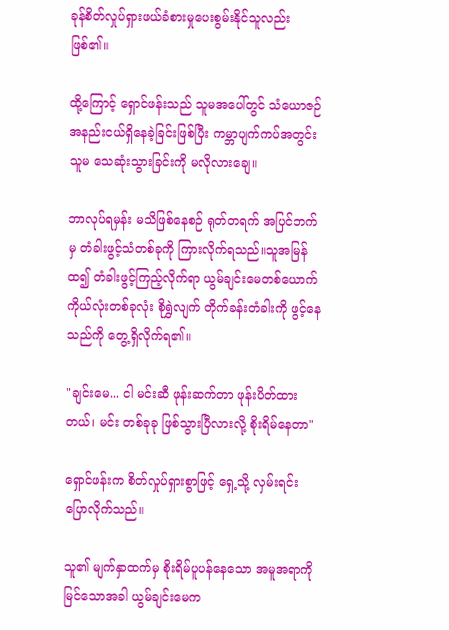ခုန်စိတ်လှုပ်ရှားဖယ်ခံစားမှုပေးစွမ်းနိုင်သူလည်းဖြစ်၏။

ထို့ကြောင့်‌ ရှောင်ဖန်းသည် သူမအပေါ်တွင် သံယောဇဉ်အနည်းငယ်ရှိနေခဲ့ခြင်းဖြစ်ပြီး ကမ္ဘာပျက်ကပ်အတွင်းသူမ သေဆုံးသွားခြင်းကို မလိုလားချေ။

ဘာလုပ်ရမှန်း မသိဖြစ်နေစဉ် ရုတ်တရက် အပြင်ဘက်မှ တံခါးဖွင့်သံတစ်ခုကို ကြားလိုက်ရသည်။သူအမြန်ထ၍ တံခါးဖွင့်ကြည့်လိုက်ရာ ယွမ်ချင်းမေတစ်ယောက် ကိုယ်လုံးတစ်ခုလုံး စိုရွှဲလျက် တိုက်ခန်းတံခါးကို ဖွင့်နေသည်ကို တွေ့ရှိလိုက်ရ၏။

"ချင်းမေ... ငါ မင်းဆီ ဖုန်းဆက်တာ ဖုန်းပိတ်ထားတယ်၊ မင်း တစ်ခုခု ဖြစ်သွားပြီလားလို့ စိုးရိမ်နေတာ"

ရှောင်ဖန်းက စိတ်လှုပ်ရှားစွာဖြင့် ရှေ့သို့ လှမ်းရင်း ပြောလိုက်သည်။

သူ၏ မျက်နှာထက်မှ စိုးရိမ်ပူပန်နေသော အမူအရာကို မြင်သောအခါ ယွမ်ချင်းမေက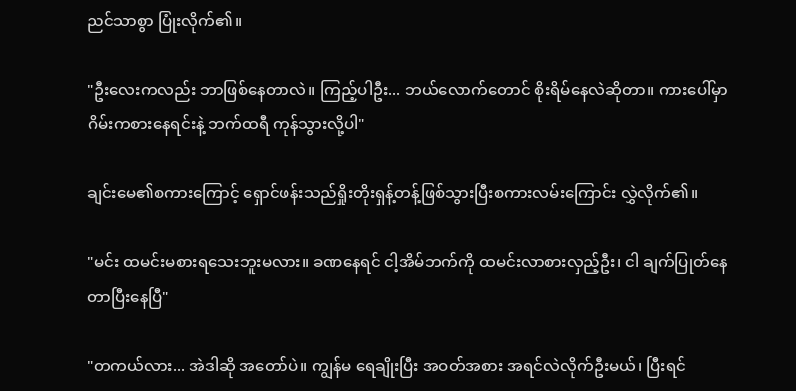ညင်သာစွာ ပြုံးလိုက်၏။

"ဦးလေးကလည်း ဘာဖြစ်နေတာလဲ။ ကြည့်ပါဦး... ဘယ်လောက်တောင် စိုးရိမ်နေလဲဆိုတာ။ ကားပေါ်မှာ ဂိမ်းကစားနေရင်းနဲ့ ဘက်ထရီ ကုန်သွားလို့ပါ"

ချင်းမေ၏စကားကြောင့် ရှောင်ဖန်းသည်ရှိုးတိုးရှန့်တန့်ဖြစ်သွားပြီးစကားလမ်းကြောင်း လွှဲလိုက်၏။

"မင်း ထမင်းမစားရသေးဘူးမလား။ ခဏနေရင် ငါ့အိမ်ဘက်ကို ထမင်းလာစားလှည့်ဦး၊ ငါ ချက်ပြုတ်နေတာပြီးနေပြီ"

"တကယ်လား... အဲဒါဆို အတော်ပဲ။ ကျွန်မ ရေချိုးပြီး အဝတ်အစား အရင်လဲလိုက်ဦးမယ်၊ ပြီးရင်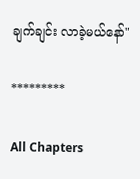ချက်ချင်း လာခဲ့မယ်နော်"

*********

All Chapters